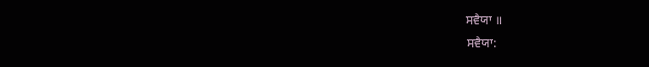ਸਵੈਯਾ ॥
ਸਵੈਯਾ: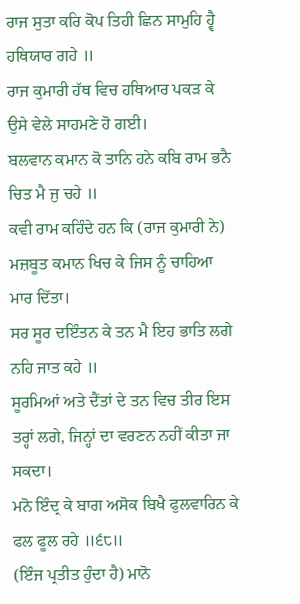ਰਾਜ ਸੁਤਾ ਕਰਿ ਕੋਪ ਤਿਹੀ ਛਿਨ ਸਾਮੁਹਿ ਹ੍ਵੈ ਹਥਿਯਾਰ ਗਹੇ ॥
ਰਾਜ ਕੁਮਾਰੀ ਹੱਥ ਵਿਚ ਹਥਿਆਰ ਪਕੜ ਕੇ ਉਸੇ ਵੇਲੇ ਸਾਹਮਣੇ ਹੋ ਗਈ।
ਬਲਵਾਨ ਕਮਾਨ ਕੋ ਤਾਨਿ ਹਨੇ ਕਬਿ ਰਾਮ ਭਨੈ ਚਿਤ ਮੈ ਜੁ ਚਹੇ ॥
ਕਵੀ ਰਾਮ ਕਹਿੰਦੇ ਹਨ ਕਿ (ਰਾਜ ਕੁਮਾਰੀ ਨੇ) ਮਜ਼ਬੂਤ ਕਮਾਨ ਖਿਚ ਕੇ ਜਿਸ ਨੂੰ ਚਾਹਿਆ ਮਾਰ ਦਿੱਤਾ।
ਸਰ ਸੂਰ ਦਇੰਤਨ ਕੇ ਤਨ ਮੈ ਇਹ ਭਾਤਿ ਲਗੇ ਨਹਿ ਜਾਤ ਕਹੇ ॥
ਸੂਰਮਿਆਂ ਅਤੇ ਦੈਂਤਾਂ ਦੇ ਤਨ ਵਿਚ ਤੀਰ ਇਸ ਤਰ੍ਹਾਂ ਲਗੇ, ਜਿਨ੍ਹਾਂ ਦਾ ਵਰਣਨ ਨਹੀਂ ਕੀਤਾ ਜਾ ਸਕਦਾ।
ਮਨੋ ਇੰਦ੍ਰ ਕੇ ਬਾਗ ਅਸੋਕ ਬਿਖੈ ਫੁਲਵਾਰਿਨ ਕੇ ਫਲ ਫੂਲ ਰਹੇ ॥੬੮॥
(ਇੰਜ ਪ੍ਰਤੀਤ ਹੁੰਦਾ ਹੈ) ਮਾਨੋ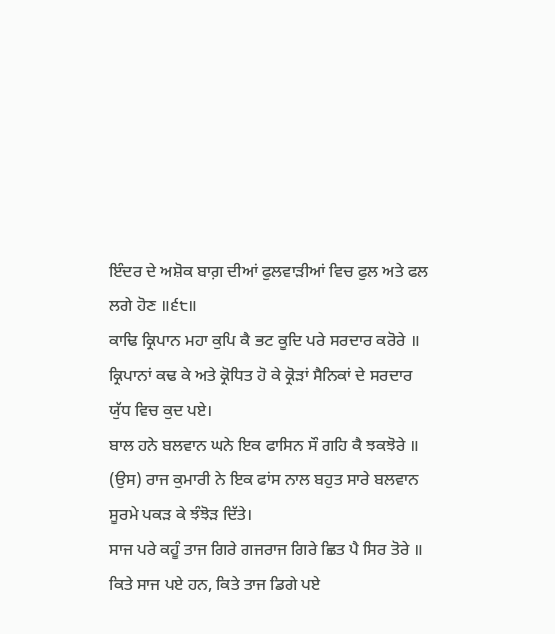ਇੰਦਰ ਦੇ ਅਸ਼ੋਕ ਬਾਗ਼ ਦੀਆਂ ਫੁਲਵਾੜੀਆਂ ਵਿਚ ਫੁਲ ਅਤੇ ਫਲ ਲਗੇ ਹੋਣ ॥੬੮॥
ਕਾਢਿ ਕ੍ਰਿਪਾਨ ਮਹਾ ਕੁਪਿ ਕੈ ਭਟ ਕੂਦਿ ਪਰੇ ਸਰਦਾਰ ਕਰੋਰੇ ॥
ਕ੍ਰਿਪਾਨਾਂ ਕਢ ਕੇ ਅਤੇ ਕ੍ਰੋਧਿਤ ਹੋ ਕੇ ਕ੍ਰੋੜਾਂ ਸੈਨਿਕਾਂ ਦੇ ਸਰਦਾਰ ਯੁੱਧ ਵਿਚ ਕੁਦ ਪਏ।
ਬਾਲ ਹਨੇ ਬਲਵਾਨ ਘਨੇ ਇਕ ਫਾਸਿਨ ਸੌ ਗਹਿ ਕੈ ਝਕਝੋਰੇ ॥
(ਉਸ) ਰਾਜ ਕੁਮਾਰੀ ਨੇ ਇਕ ਫਾਂਸ ਨਾਲ ਬਹੁਤ ਸਾਰੇ ਬਲਵਾਨ ਸੂਰਮੇ ਪਕੜ ਕੇ ਝੰਝੋੜ ਦਿੱਤੇ।
ਸਾਜ ਪਰੇ ਕਹੂੰ ਤਾਜ ਗਿਰੇ ਗਜਰਾਜ ਗਿਰੇ ਛਿਤ ਪੈ ਸਿਰ ਤੋਰੇ ॥
ਕਿਤੇ ਸਾਜ ਪਏ ਹਨ, ਕਿਤੇ ਤਾਜ ਡਿਗੇ ਪਏ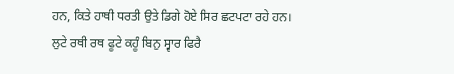ਹਨ, ਕਿਤੇ ਹਾਥੀ ਧਰਤੀ ਉਤੇ ਡਿਗੇ ਹੋਏ ਸਿਰ ਛਟਪਟਾ ਰਹੇ ਹਨ।
ਲੁਟੇ ਰਥੀ ਰਥ ਫੂਟੇ ਕਹੂੰ ਬਿਨੁ ਸ੍ਵਾਰ ਫਿਰੈ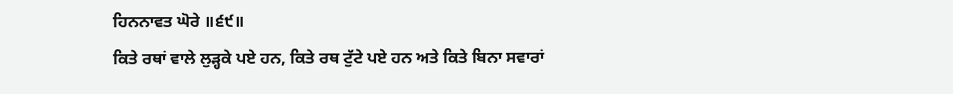ਹਿਨਨਾਵਤ ਘੋਰੇ ॥੬੯॥
ਕਿਤੇ ਰਥਾਂ ਵਾਲੇ ਲੁੜ੍ਹਕੇ ਪਏ ਹਨ, ਕਿਤੇ ਰਥ ਟੁੱਟੇ ਪਏ ਹਨ ਅਤੇ ਕਿਤੇ ਬਿਨਾ ਸਵਾਰਾਂ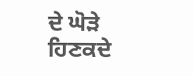ਦੇ ਘੋੜੇ ਹਿਣਕਦੇ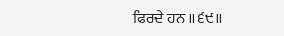ਫਿਰਦੇ ਹਨ ॥੬੯॥